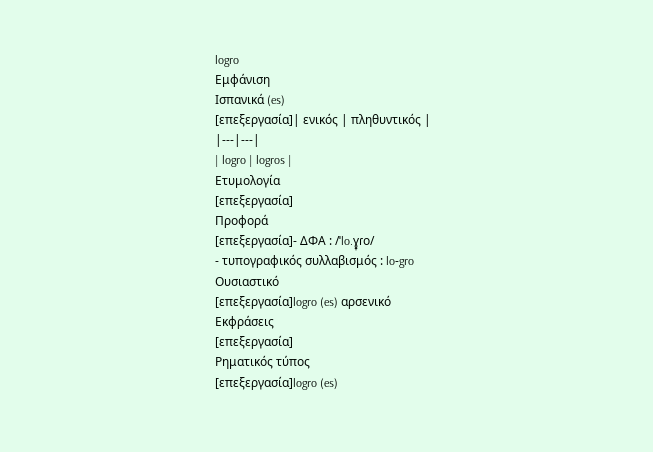logro
Εμφάνιση
Ισπανικά (es)
[επεξεργασία]| ενικός | πληθυντικός |
|---|---|
| logro | logros |
Ετυμολογία
[επεξεργασία]
Προφορά
[επεξεργασία]- ΔΦΑ : /ˈlo.ɣ̞ɾo/
- τυπογραφικός συλλαβισμός : lo‐gro
Ουσιαστικό
[επεξεργασία]logro (es) αρσενικό
Εκφράσεις
[επεξεργασία]
Ρηματικός τύπος
[επεξεργασία]logro (es)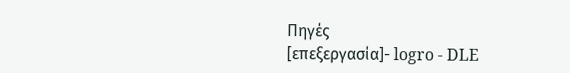Πηγές
[επεξεργασία]- logro - DLE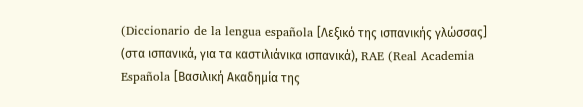(Diccionario de la lengua española [Λεξικό της ισπανικής γλώσσας] (στα ισπανικά, για τα καστιλιάνικα ισπανικά), RAE (Real Academia Española [Βασιλική Ακαδημία της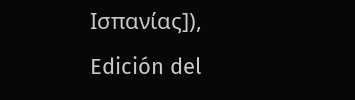Ισπανίας]), Edición del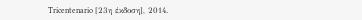Tricentenario [23η έκδοση], 2014.